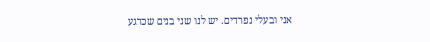אני ובעלי נפרדים. יש לנו שני בנים שכרגע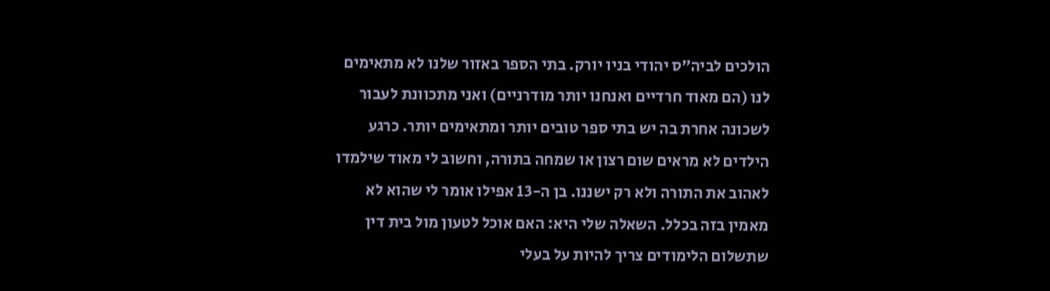הולכים לביה״ס יהודי בניו יורק. בתי הספר באזור שלנו לא מתאימים לנו (הם מאוד חרדיים ואנחנו יותר מודרניים) ואני מתכוונת לעבור לשכונה אחרת בה יש בתי ספר טובים יותר ומתאימים יותר. כרגע הילדים לא מראים שום רצון או שמחה בתורה, וחשוב לי מאוד שילמדו לאהוב את התורה ולא רק ישננו. בן ה-13 אפילו אומר לי שהוא לא מאמין בזה בכלל. השאלה שלי היא: האם אוכל לטעון מול בית דין שתשלום הלימודים צריך להיות על בעלי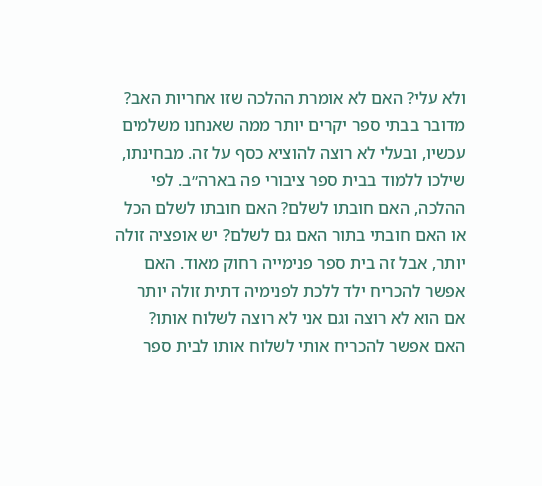ולא עלי? האם לא אומרת ההלכה שזו אחריות האב? מדובר בבתי ספר יקרים יותר ממה שאנחנו משלמים עכשיו, ובעלי לא רוצה להוציא כסף על זה. מבחינתו, שילכו ללמוד בבית ספר ציבורי פה בארה״ב. לפי ההלכה, האם חובתו לשלם? האם חובתו לשלם הכל או האם חובתי בתור האם גם לשלם? יש אופציה זולה יותר, אבל זה בית ספר פנימייה רחוק מאוד. האם אפשר להכריח ילד ללכת לפנימיה דתית זולה יותר אם הוא לא רוצה וגם אני לא רוצה לשלוח אותו? האם אפשר להכריח אותי לשלוח אותו לבית ספר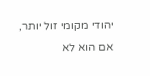יהודי מקומי זול יותר, אם הוא לא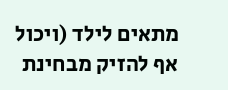מתאים לילד (ויכול אף להזיק מבחינת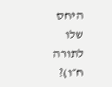היחס שלו לתורה ח״ו)?